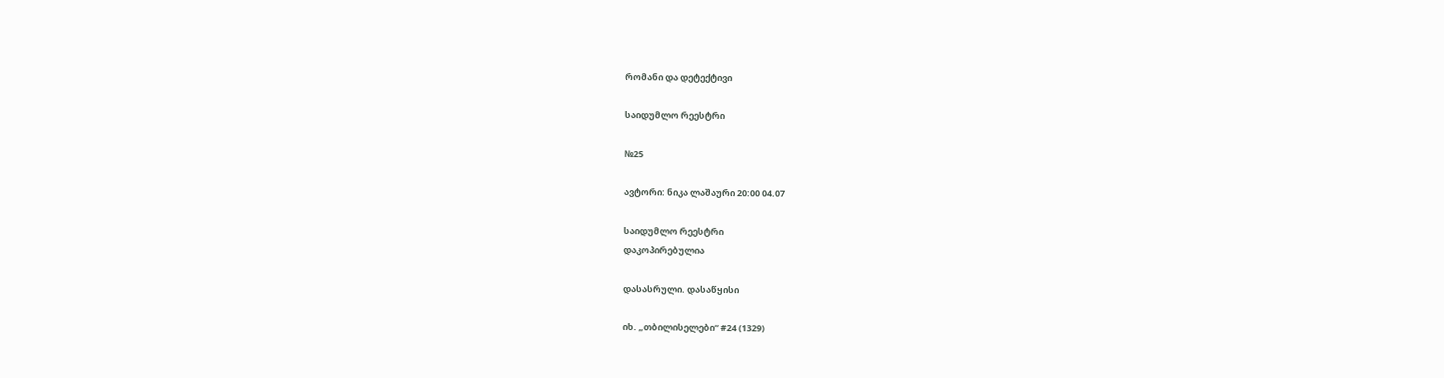რომანი და დეტექტივი

საიდუმლო რეესტრი

№25

ავტორი: ნიკა ლაშაური 20:00 04.07

საიდუმლო რეესტრი
დაკოპირებულია

დასასრული. დასაწყისი

იხ. „თბილისელები“ #24 (1329)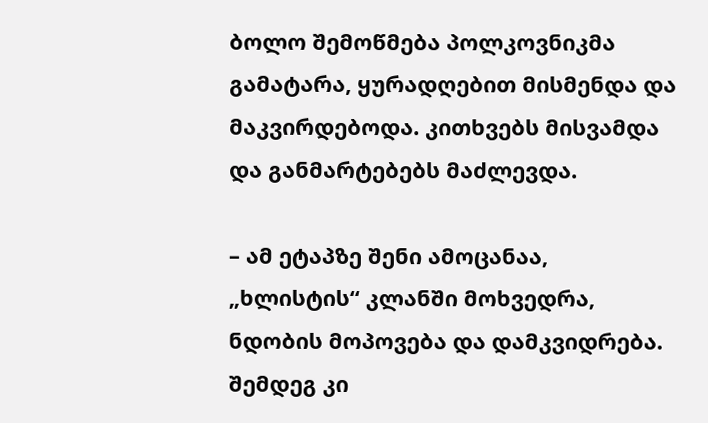ბოლო შემოწმება პოლკოვნიკმა გამატარა, ყურადღებით მისმენდა და მაკვირდებოდა. კითხვებს მისვამდა და განმარტებებს მაძლევდა.

– ამ ეტაპზე შენი ამოცანაა, „ხლისტის“ კლანში მოხვედრა, ნდობის მოპოვება და დამკვიდრება. შემდეგ კი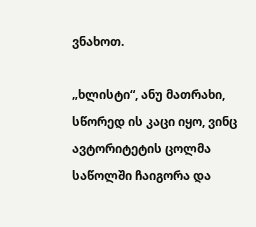ვნახოთ.

„ხლისტი“, ანუ მათრახი, სწორედ ის კაცი იყო, ვინც ავტორიტეტის ცოლმა საწოლში ჩაიგორა და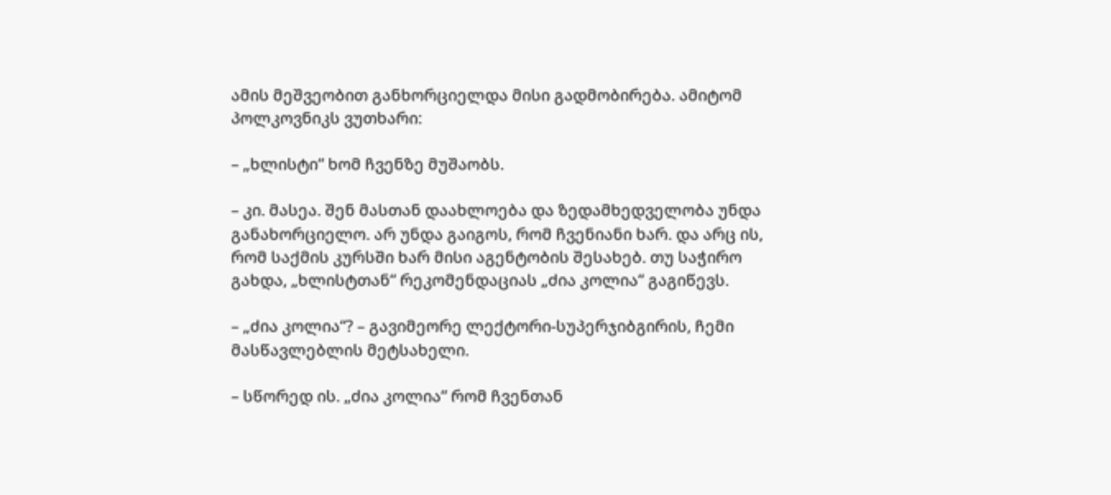ამის მეშვეობით განხორციელდა მისი გადმობირება. ამიტომ პოლკოვნიკს ვუთხარი:

– „ხლისტი“ ხომ ჩვენზე მუშაობს.

– კი. მასეა. შენ მასთან დაახლოება და ზედამხედველობა უნდა განახორციელო. არ უნდა გაიგოს, რომ ჩვენიანი ხარ. და არც ის, რომ საქმის კურსში ხარ მისი აგენტობის შესახებ. თუ საჭირო გახდა, „ხლისტთან“ რეკომენდაციას „ძია კოლია“ გაგიწევს.

– „ძია კოლია“? – გავიმეორე ლექტორი-სუპერჯიბგირის, ჩემი მასწავლებლის მეტსახელი.

– სწორედ ის. „ძია კოლია“ რომ ჩვენთან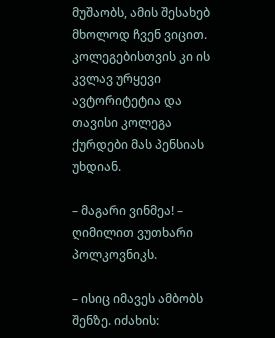მუშაობს, ამის შესახებ მხოლოდ ჩვენ ვიცით. კოლეგებისთვის კი ის კვლავ ურყევი ავტორიტეტია და თავისი კოლეგა ქურდები მას პენსიას უხდიან.

– მაგარი ვინმეა! – ღიმილით ვუთხარი პოლკოვნიკს.

– ისიც იმავეს ამბობს შენზე. იძახის: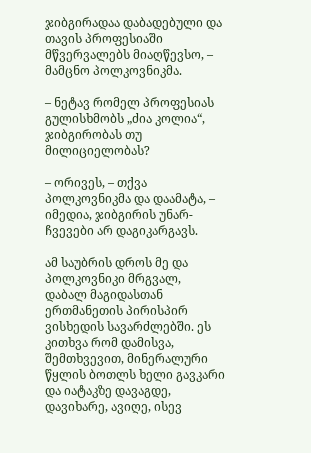ჯიბგირადაა დაბადებული და თავის პროფესიაში მწვერვალებს მიაღწევსო, – მამცნო პოლკოვნიკმა.

– ნეტავ რომელ პროფესიას გულისხმობს „ძია კოლია“, ჯიბგირობას თუ მილიციელობას?

– ორივეს, – თქვა პოლკოვნიკმა და დაამატა, – იმედია, ჯიბგირის უნარ-ჩვევები არ დაგიკარგავს.

ამ საუბრის დროს მე და პოლკოვნიკი მრგვალ, დაბალ მაგიდასთან ერთმანეთის პირისპირ ვისხედის სავარძლებში. ეს კითხვა რომ დამისვა, შემთხვევით, მინერალური წყლის ბოთლს ხელი გავკარი და იატაკზე დავაგდე, დავიხარე, ავიღე, ისევ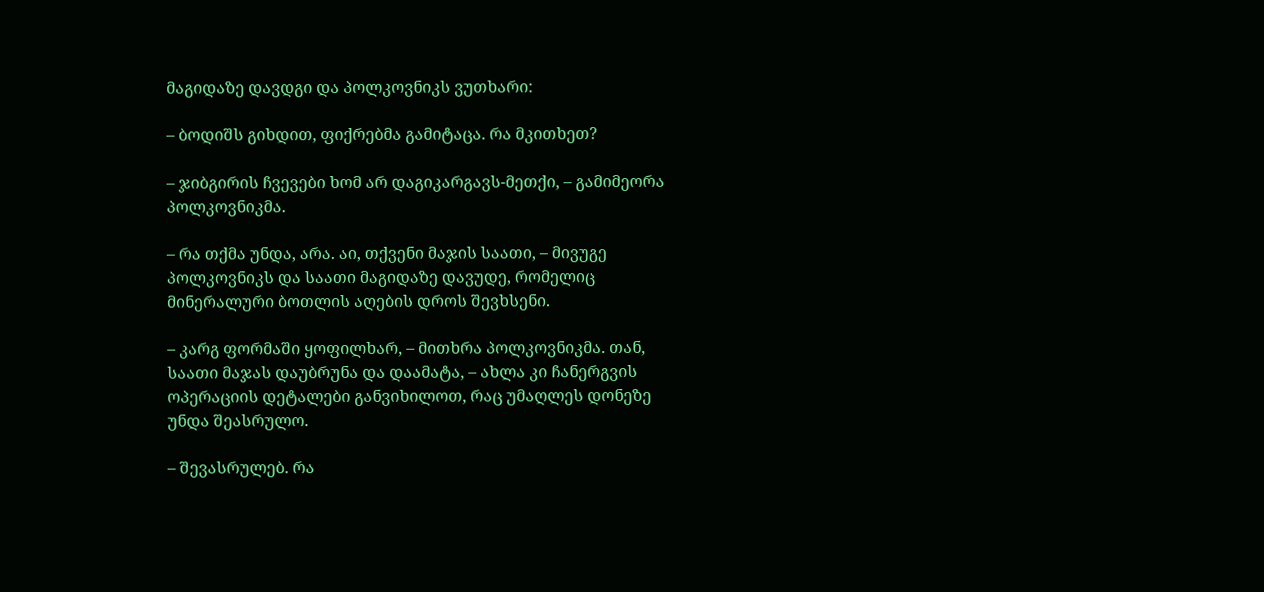მაგიდაზე დავდგი და პოლკოვნიკს ვუთხარი:

– ბოდიშს გიხდით, ფიქრებმა გამიტაცა. რა მკითხეთ?

– ჯიბგირის ჩვევები ხომ არ დაგიკარგავს-მეთქი, – გამიმეორა პოლკოვნიკმა.

– რა თქმა უნდა, არა. აი, თქვენი მაჯის საათი, – მივუგე პოლკოვნიკს და საათი მაგიდაზე დავუდე, რომელიც მინერალური ბოთლის აღების დროს შევხსენი.

– კარგ ფორმაში ყოფილხარ, – მითხრა პოლკოვნიკმა. თან, საათი მაჯას დაუბრუნა და დაამატა, – ახლა კი ჩანერგვის ოპერაციის დეტალები განვიხილოთ, რაც უმაღლეს დონეზე უნდა შეასრულო.

– შევასრულებ. რა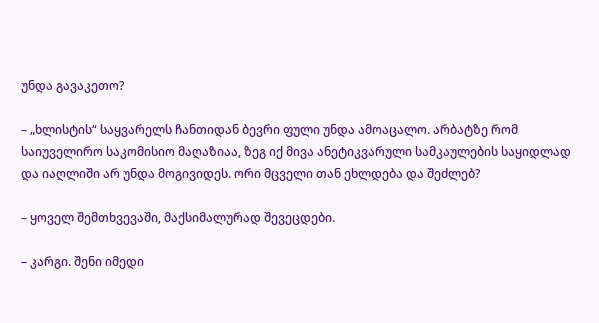უნდა გავაკეთო?

– „ხლისტის“ საყვარელს ჩანთიდან ბევრი ფული უნდა ამოაცალო. არბატზე რომ საიუველირო საკომისიო მაღაზიაა, ზეგ იქ მივა ანეტიკვარული სამკაულების საყიდლად და იაღლიში არ უნდა მოგივიდეს. ორი მცველი თან ეხლდება და შეძლებ?

– ყოველ შემთხვევაში, მაქსიმალურად შევეცდები.

– კარგი. შენი იმედი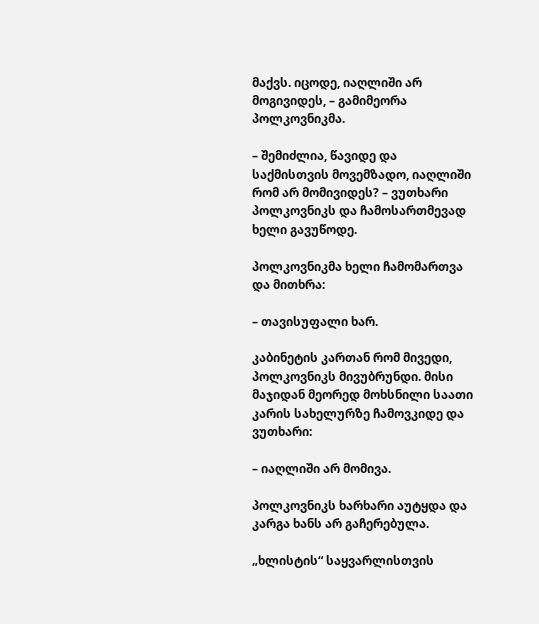მაქვს. იცოდე, იაღლიში არ მოგივიდეს, – გამიმეორა პოლკოვნიკმა.

– შემიძლია, წავიდე და საქმისთვის მოვემზადო, იაღლიში რომ არ მომივიდეს? – ვუთხარი პოლკოვნიკს და ჩამოსართმევად ხელი გავუწოდე.

პოლკოვნიკმა ხელი ჩამომართვა და მითხრა:

– თავისუფალი ხარ.

კაბინეტის კართან რომ მივედი, პოლკოვნიკს მივუბრუნდი. მისი მაჯიდან მეორედ მოხსნილი საათი კარის სახელურზე ჩამოვკიდე და ვუთხარი:

– იაღლიში არ მომივა.

პოლკოვნიკს ხარხარი აუტყდა და კარგა ხანს არ გაჩერებულა.

„ხლისტის“ საყვარლისთვის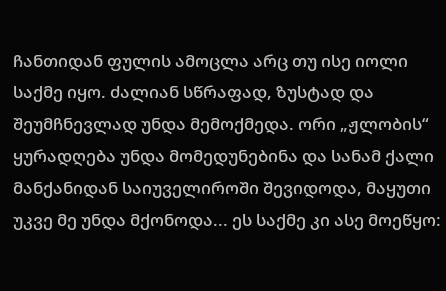ჩანთიდან ფულის ამოცლა არც თუ ისე იოლი საქმე იყო. ძალიან სწრაფად, ზუსტად და შეუმჩნევლად უნდა მემოქმედა. ორი „ჟლობის“ ყურადღება უნდა მომედუნებინა და სანამ ქალი მანქანიდან საიუველიროში შევიდოდა, მაყუთი უკვე მე უნდა მქონოდა... ეს საქმე კი ასე მოეწყო: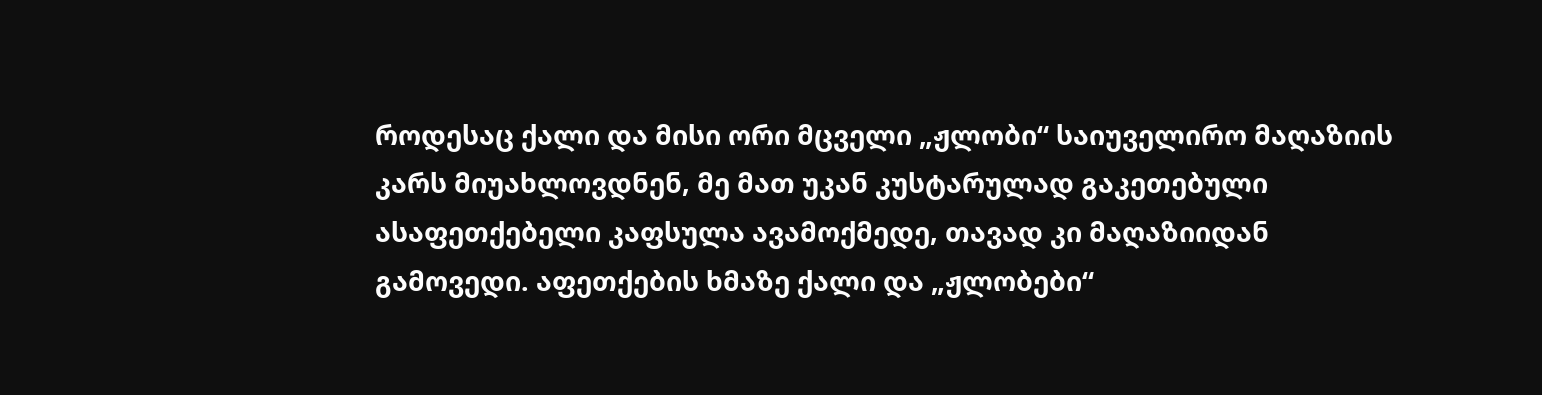როდესაც ქალი და მისი ორი მცველი „ჟლობი“ საიუველირო მაღაზიის კარს მიუახლოვდნენ, მე მათ უკან კუსტარულად გაკეთებული ასაფეთქებელი კაფსულა ავამოქმედე, თავად კი მაღაზიიდან გამოვედი. აფეთქების ხმაზე ქალი და „ჟლობები“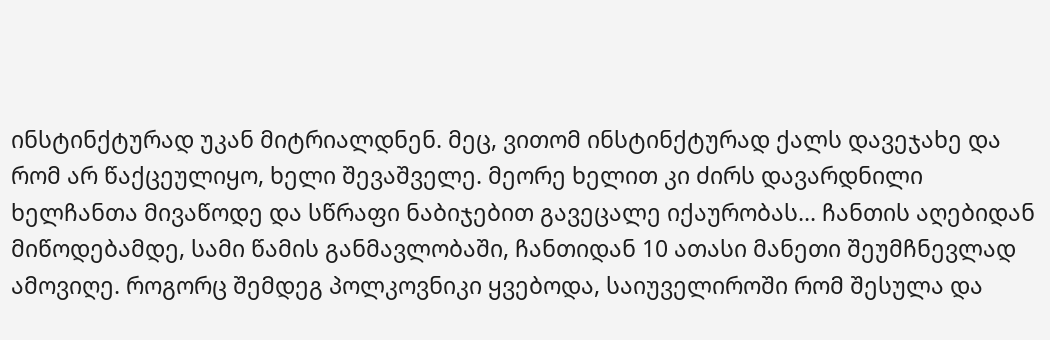ინსტინქტურად უკან მიტრიალდნენ. მეც, ვითომ ინსტინქტურად ქალს დავეჯახე და რომ არ წაქცეულიყო, ხელი შევაშველე. მეორე ხელით კი ძირს დავარდნილი ხელჩანთა მივაწოდე და სწრაფი ნაბიჯებით გავეცალე იქაურობას... ჩანთის აღებიდან მიწოდებამდე, სამი წამის განმავლობაში, ჩანთიდან 10 ათასი მანეთი შეუმჩნევლად ამოვიღე. როგორც შემდეგ პოლკოვნიკი ყვებოდა, საიუველიროში რომ შესულა და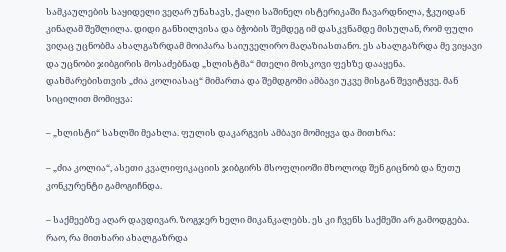სამკაულების საყიდელი ვეღარ უნახავს, ქალი საშინელ ისტერიკაში ჩავარდნილა, ჭკუიდან კინაღამ შეშლილა. დიდი განხილვისა და ბჭობის შემდეგ იმ დასკვნამდე მისულან, რომ ფული ვიღაც უცნობმა ახალგაზრდამ მოიპარა საიუველირო მაღაზიასთანო. ეს ახალგაზრდა მე ვიყავი და უცნობი ჯიბგირის მოსაძებნად „ხლისტმა“ მთელი მოსკოვი ფეხზე დააყენა. დახმარებისთვის „ძია კოლიასაც“ მიმართა და შემდგომი ამბავი უკვე მისგან შევიტყვე. მან სიცილით მომიყვა:

– „ხლისტი“ სახლში მეახლა. ფულის დაკარგვის ამბავი მომიყვა და მითხრა:

– „ძია კოლია“, ასეთი კვალიფიკაციის ჯიბგირს მსოფლიოში მხოლოდ შენ გიცნობ და ნუთუ კონკურენტი გამოგიჩნდა.

– საქმეებზე აღარ დავდივარ. ზოგჯერ ხელი მიკანკალებს. ეს კი ჩვენს საქმეში არ გამოდგება. რაო, რა მითხარი ახალგაზრდა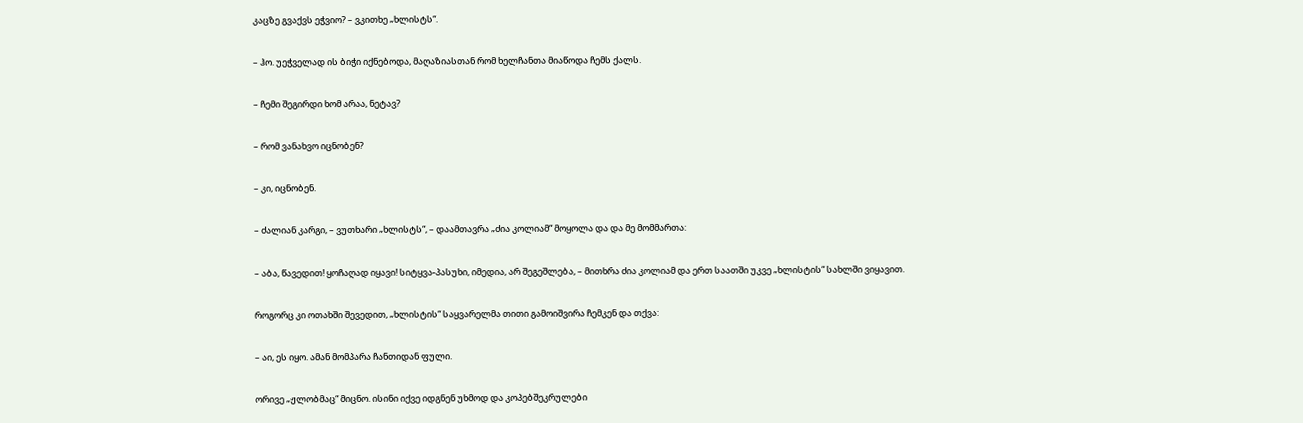კაცზე გვაქვს ეჭვიო? – ვკითხე „ხლისტს“.

– ჰო. უეჭველად ის ბიჭი იქნებოდა, მაღაზიასთან რომ ხელჩანთა მიაწოდა ჩემს ქალს.

– ჩემი შეგირდი ხომ არაა, ნეტავ?

– რომ ვანახვო იცნობენ?

– კი, იცნობენ.

– ძალიან კარგი, – ვუთხარი „ხლისტს“, – დაამთავრა „ძია კოლიამ“ მოყოლა და და მე მომმართა:

– აბა, წავედით! ყოჩაღად იყავი! სიტყვა-პასუხი, იმედია, არ შეგეშლება, – მითხრა ძია კოლიამ და ერთ საათში უკვე „ხლისტის“ სახლში ვიყავით.

როგორც კი ოთახში შევედით, „ხლისტის“ საყვარელმა თითი გამოიშვირა ჩემკენ და თქვა:

– აი, ეს იყო. ამან მომპარა ჩანთიდან ფული.

ორივე „ჟლობმაც“ მიცნო. ისინი იქვე იდგნენ უხმოდ და კოპებშეკრულები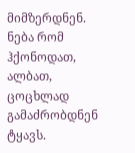მიმზერდნენ. ნება რომ ჰქონოდათ, ალბათ, ცოცხლად გამაძრობდნენ ტყავს.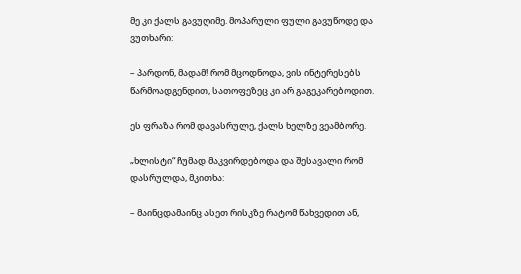მე კი ქალს გავუღიმე. მოპარული ფული გავუწოდე და ვუთხარი:

– პარდონ, მადამ! რომ მცოდნოდა, ვის ინტერესებს წარმოადგენდით, სათოფეზეც კი არ გაგეკარებოდით.

ეს ფრაზა რომ დავასრულე, ქალს ხელზე ვეამბორე.

„ხლისტი“ ჩუმად მაკვირდებოდა და შესავალი რომ დასრულდა, მკითხა:

– მაინცდამაინც ასეთ რისკზე რატომ წახვედით ან,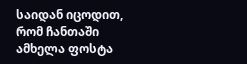საიდან იცოდით, რომ ჩანთაში ამხელა ფოსტა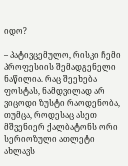იდო?

– პატივცემულო, რისკი ჩემი პროფესიის შემადგენელი ნაწილია. რაც შეეხება ფოსტას, ნამდვილად არ ვიცოდი ზუსტი რაოდენობა, თუმცა, როდესაც ასეთ მშვენიერ ქალბატონს ორი სერიოზული ათლეტი ახლავს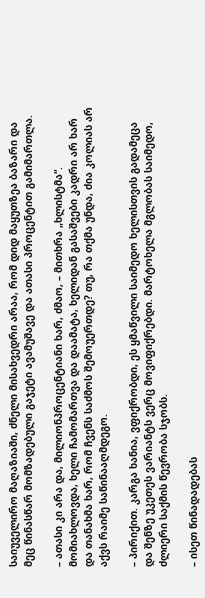საიუველირო მაღაზიაში, ძნელი მისახვედრი არაა, რომ დიდ მაყუთზეა ბაზარი და მეც წინასწარ მომზადებული გაჯეტი ავამუშავე და ათასი პროცენტით გამიმართლა.

– ათასი კი არა და, მილიონპროცენტიანი ხარ, ძმაო, – მითხრა „ხლისტმა“. მომიახლოვდა, ხელი ჩამომართვა და დაამატა, ხელიდან გასაშვები კადრი არ ხარ და თანახმა ხარ, რომ ჩვენს საძმოს შემოუერთდე? თუ, რა თქმა უნდა, ძია კოლიას არ აქვს რაიმე საწინააღმდეგო.

– პირიქით. კარგა ხანია, ვფიქრობდი, ეს ყმაწვილი საიმედო ხელისთვის გადამეცა და შენზე უკეთეს ვარიანტს ვერც მოვიფიქრებდი. მარტოხელა მგლობას საიმედო, ძლიერი საქმის წევრობა სჯობს.

– ისეთ წინადადებას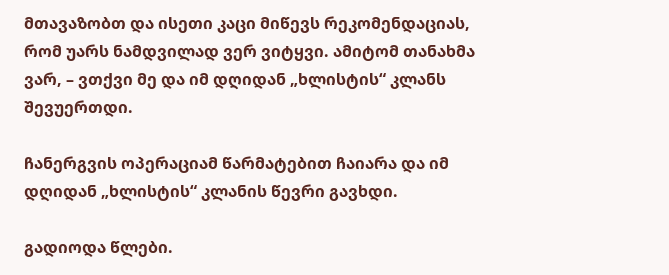მთავაზობთ და ისეთი კაცი მიწევს რეკომენდაციას, რომ უარს ნამდვილად ვერ ვიტყვი. ამიტომ თანახმა ვარ, – ვთქვი მე და იმ დღიდან „ხლისტის“ კლანს შევუერთდი.

ჩანერგვის ოპერაციამ წარმატებით ჩაიარა და იმ დღიდან „ხლისტის“ კლანის წევრი გავხდი.

გადიოდა წლები.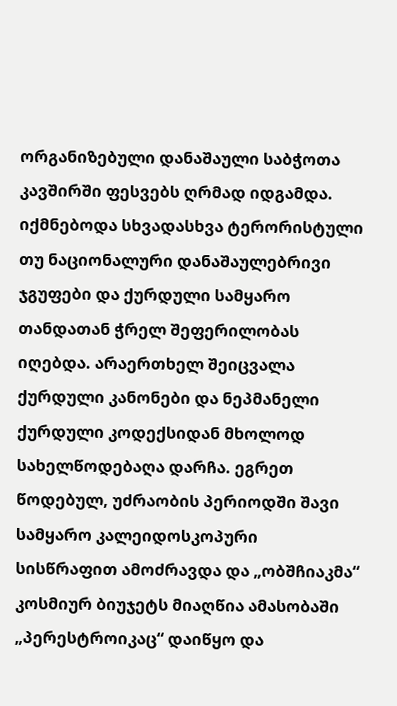ორგანიზებული დანაშაული საბჭოთა კავშირში ფესვებს ღრმად იდგამდა. იქმნებოდა სხვადასხვა ტერორისტული თუ ნაციონალური დანაშაულებრივი ჯგუფები და ქურდული სამყარო თანდათან ჭრელ შეფერილობას იღებდა. არაერთხელ შეიცვალა ქურდული კანონები და ნეპმანელი ქურდული კოდექსიდან მხოლოდ სახელწოდებაღა დარჩა. ეგრეთ წოდებულ, უძრაობის პერიოდში შავი სამყარო კალეიდოსკოპური სისწრაფით ამოძრავდა და „ობშჩიაკმა“ კოსმიურ ბიუჯეტს მიაღწია ამასობაში „პერესტროიკაც“ დაიწყო და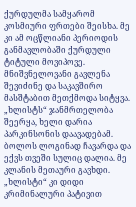ქურდულმა სამყარომ კოსმიური ფრთები შეისხა. მე კი ამ ოცწლიანი პერიოდის განმავლობაში ქურდული ტიტული მოვიპოვე. მნიშვნელოვანი გავლენა შევიძინე და საკავშირო მასშტაბით მეთქმოდა სიტყვა. „ხლისტს“ ჯანმრთელობა შეერყა, ხელი დარია პარკინსონის დაავადებამ. ბოლოს ლოგინად ჩავარდა და ექვს თვეში სულიც დალია. მე კლანის მეთაური გავხდი. „ხლისტი“ კი დიდი კრიმინალური პატივით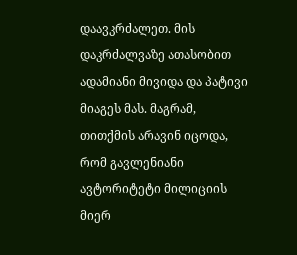დაავკრძალეთ. მის დაკრძალვაზე ათასობით ადამიანი მივიდა და პატივი მიაგეს მას. მაგრამ, თითქმის არავინ იცოდა, რომ გავლენიანი ავტორიტეტი მილიციის მიერ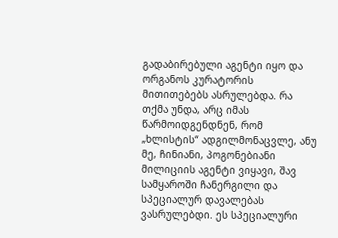გადაბირებული აგენტი იყო და ორგანოს კურატორის მითითებებს ასრულებდა. რა თქმა უნდა, არც იმას წარმოიდგენდნენ, რომ „ხლისტის“ ადგილმონაცვლე, ანუ მე, ჩინიანი, პოგონებიანი მილიციის აგენტი ვიყავი, შავ სამყაროში ჩანერგილი და სპეციალურ დავალებას ვასრულებდი. ეს სპეციალური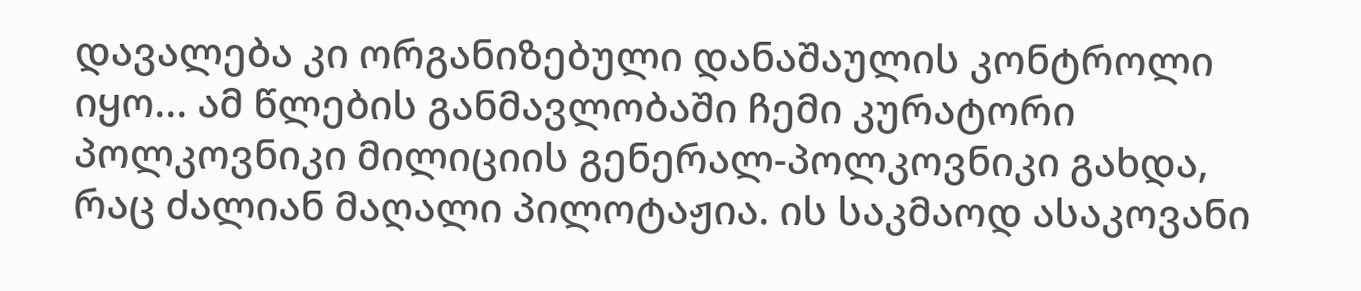დავალება კი ორგანიზებული დანაშაულის კონტროლი იყო... ამ წლების განმავლობაში ჩემი კურატორი პოლკოვნიკი მილიციის გენერალ-პოლკოვნიკი გახდა, რაც ძალიან მაღალი პილოტაჟია. ის საკმაოდ ასაკოვანი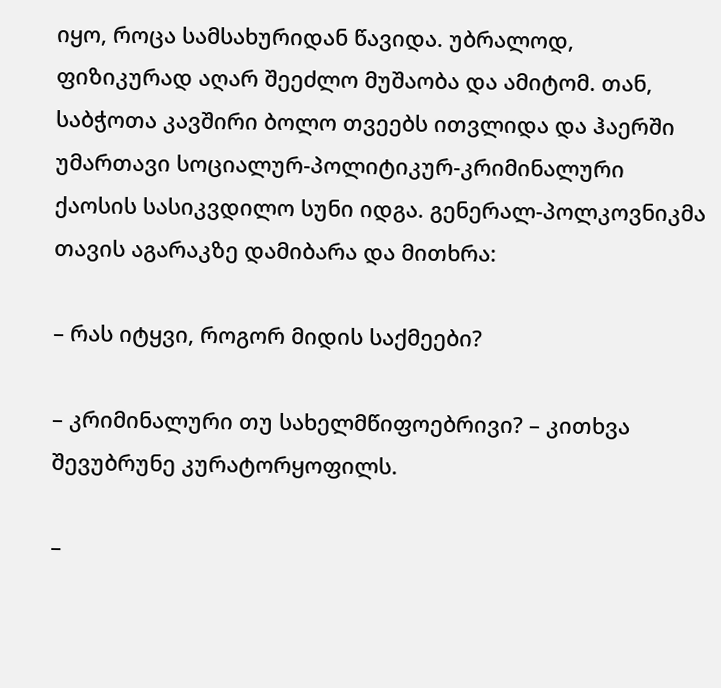იყო, როცა სამსახურიდან წავიდა. უბრალოდ, ფიზიკურად აღარ შეეძლო მუშაობა და ამიტომ. თან, საბჭოთა კავშირი ბოლო თვეებს ითვლიდა და ჰაერში უმართავი სოციალურ-პოლიტიკურ-კრიმინალური ქაოსის სასიკვდილო სუნი იდგა. გენერალ-პოლკოვნიკმა თავის აგარაკზე დამიბარა და მითხრა:

– რას იტყვი, როგორ მიდის საქმეები?

– კრიმინალური თუ სახელმწიფოებრივი? – კითხვა შევუბრუნე კურატორყოფილს.

–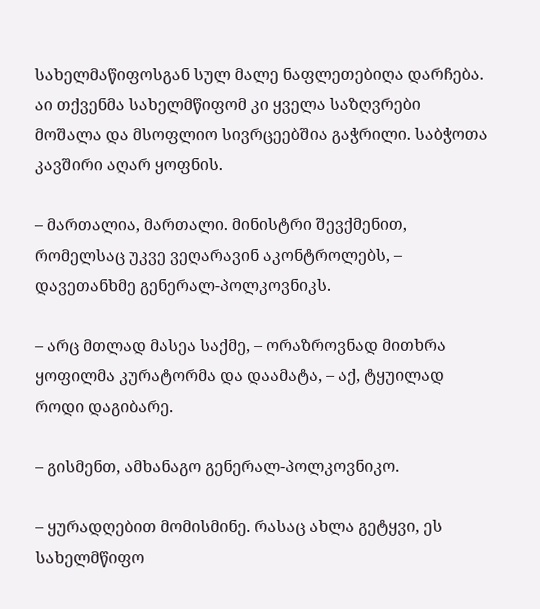სახელმაწიფოსგან სულ მალე ნაფლეთებიღა დარჩება. აი თქვენმა სახელმწიფომ კი ყველა საზღვრები მოშალა და მსოფლიო სივრცეებშია გაჭრილი. საბჭოთა კავშირი აღარ ყოფნის.

– მართალია, მართალი. მინისტრი შევქმენით, რომელსაც უკვე ვეღარავინ აკონტროლებს, – დავეთანხმე გენერალ-პოლკოვნიკს.

– არც მთლად მასეა საქმე, – ორაზროვნად მითხრა ყოფილმა კურატორმა და დაამატა, – აქ, ტყუილად როდი დაგიბარე.

– გისმენთ, ამხანაგო გენერალ-პოლკოვნიკო.

– ყურადღებით მომისმინე. რასაც ახლა გეტყვი, ეს სახელმწიფო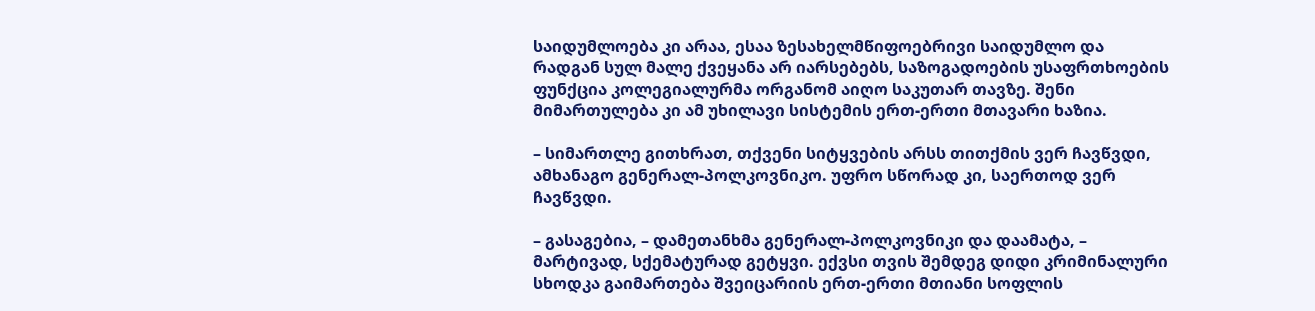საიდუმლოება კი არაა, ესაა ზესახელმწიფოებრივი საიდუმლო და რადგან სულ მალე ქვეყანა არ იარსებებს, საზოგადოების უსაფრთხოების ფუნქცია კოლეგიალურმა ორგანომ აიღო საკუთარ თავზე. შენი მიმართულება კი ამ უხილავი სისტემის ერთ-ერთი მთავარი ხაზია.

– სიმართლე გითხრათ, თქვენი სიტყვების არსს თითქმის ვერ ჩავწვდი, ამხანაგო გენერალ-პოლკოვნიკო. უფრო სწორად კი, საერთოდ ვერ ჩავწვდი.

– გასაგებია, – დამეთანხმა გენერალ-პოლკოვნიკი და დაამატა, – მარტივად, სქემატურად გეტყვი. ექვსი თვის შემდეგ დიდი კრიმინალური სხოდკა გაიმართება შვეიცარიის ერთ-ერთი მთიანი სოფლის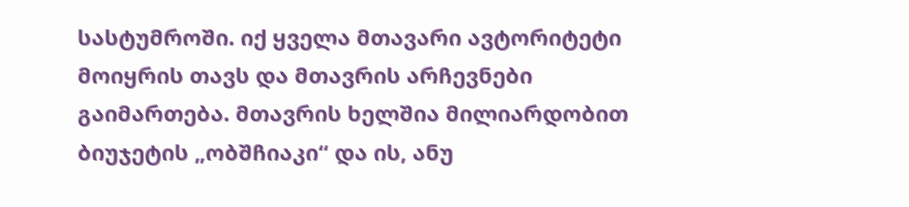სასტუმროში. იქ ყველა მთავარი ავტორიტეტი მოიყრის თავს და მთავრის არჩევნები გაიმართება. მთავრის ხელშია მილიარდობით ბიუჯეტის „ობშჩიაკი“ და ის, ანუ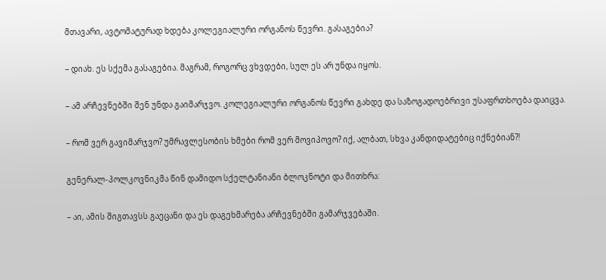მთავარი, ავტომატურად ხდება კოლეგიალური ორგანოს წევრი. გასაგებია?

– დიახ. ეს სქემა გასაგებია. მაგრამ, როგორც ვხვდები, სულ ეს არ უნდა იყოს.

– ამ არჩევნებში შენ უნდა გაიმარჯვო. კოლეგიალური ორგანოს წევრი გახდე და საზოგადოებრივი უსაფრთხოება დაიცვა.

– რომ ვერ გავიმარჯვო? უმრავლესობის ხმები რომ ვერ მოვიპოვო? იქ, ალბათ, სხვა კანდიდატებიც იქნებიან?!

გენერალ-პოლკოვნიკმა წინ დამიდო სქელტანიანი ბლოკნოტი და მითხრა:

– აი, ამის შიგთავსს გაეცანი და ეს დაგეხმარება არჩევნებში გამარჯვებაში.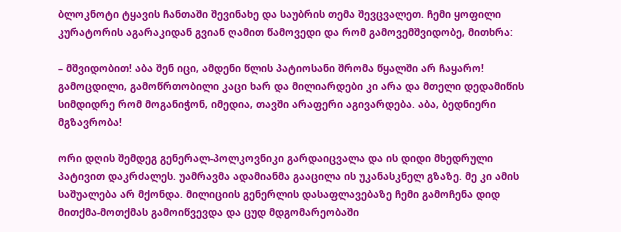ბლოკნოტი ტყავის ჩანთაში შევინახე და საუბრის თემა შევცვალეთ. ჩემი ყოფილი კურატორის აგარაკიდან გვიან ღამით წამოვედი და რომ გამოვემშვიდობე, მითხრა:

– მშვიდობით! აბა შენ იცი, ამდენი წლის პატიოსანი შრომა წყალში არ ჩაყარო! გამოცდილი, გამოწრთობილი კაცი ხარ და მილიარდები კი არა და მთელი დედამიწის სიმდიდრე რომ მოგანიჭონ, იმედია, თავში არაფერი აგივარდება. აბა, ბედნიერი მგზავრობა!

ორი დღის შემდეგ გენერალ-პოლკოვნიკი გარდაიცვალა და ის დიდი მხედრული პატივით დაკრძალეს. უამრავმა ადამიანმა გააცილა ის უკანასკნელ გზაზე. მე კი ამის საშუალება არ მქონდა. მილიციის გენერლის დასაფლავებაზე ჩემი გამოჩენა დიდ მითქმა-მოთქმას გამოიწვევდა და ცუდ მდგომარეობაში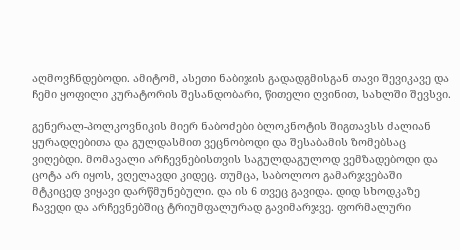აღმოვჩნდებოდი. ამიტომ, ასეთი ნაბიჯის გადადგმისგან თავი შევიკავე და ჩემი ყოფილი კურატორის შესანდობარი, წითელი ღვინით, სახლში შევსვი.

გენერალ-პოლკოვნიკის მიერ ნაბოძები ბლოკნოტის შიგთავსს ძალიან ყურადღებითა და გულდასმით ვეცნობოდი და შესაბამის ზომებსაც ვიღებდი. მომავალი არჩევნებისთვის საგულდაგულოდ ვემზადებოდი და ცოტა არ იყოს, ვღელავდი კიდეც. თუმცა, საბოლოო გამარჯვებაში მტკიცედ ვიყავი დარწმუნებული. და ის 6 თვეც გავიდა. დიდ სხოდკაზე ჩავედი და არჩევნებშიც ტრიუმფალურად გავიმარჯვე. ფორმალური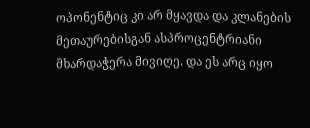ოპონენტიც კი არ მყავდა და კლანების მეთაურებისგან ასპროცენტრიანი მხარდაჭერა მივიღე. და ეს არც იყო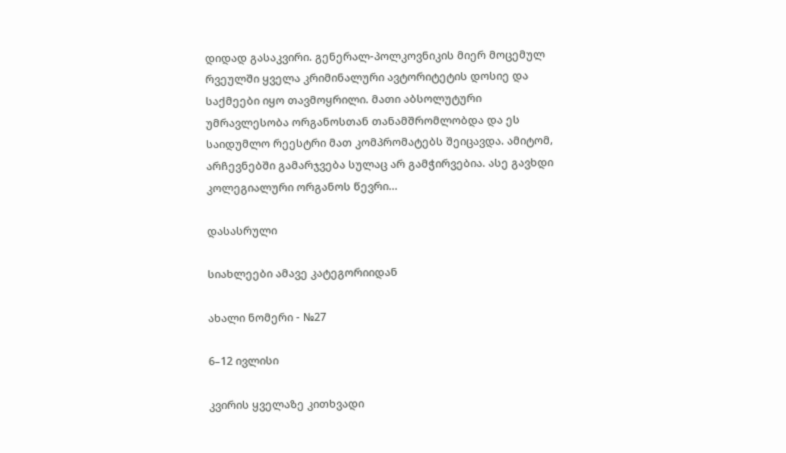დიდად გასაკვირი. გენერალ-პოლკოვნიკის მიერ მოცემულ რვეულში ყველა კრიმინალური ავტორიტეტის დოსიე და საქმეები იყო თავმოყრილი. მათი აბსოლუტური უმრავლესობა ორგანოსთან თანამშრომლობდა და ეს საიდუმლო რეესტრი მათ კომპრომატებს შეიცავდა. ამიტომ, არჩევნებში გამარჯვება სულაც არ გამჭირვებია. ასე გავხდი კოლეგიალური ორგანოს წევრი...

დასასრული

სიახლეები ამავე კატეგორიიდან

ახალი ნომერი - №27

6–12 ივლისი

კვირის ყველაზე კითხვადი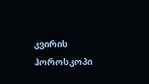კვირის ჰოროსკოპი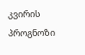კვირის პროგნოზი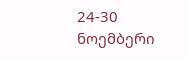24-30 ნოემბერი